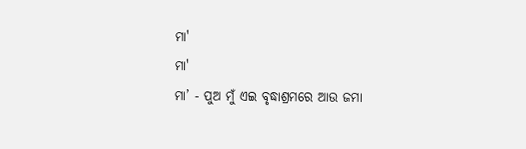ମା'
ମା'
ମା’ - ପୁଅ ମୁଁ ଏଇ ବୃଦ୍ଧାଶ୍ରମରେ ଆଉ ଜମା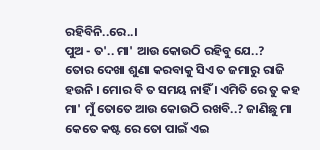ରହିବିନି..ରେ..।
ପୁଅ - ତ'.. ମା' ଆଉ କୋଉଠି ରହିବୁ ଯେ..?
ତୋର ଦେଖା ଶୁଣା କରବାକୁ ସିଏ ତ ଜମାରୁ ରାଜି ହଉନି । ମୋର ବି ତ ସମୟ ନାହିଁ । ଏମିତି ରେ ତୁ କହ ମା' ମୁଁ ତୋତେ ଆଉ କୋଉଠି ରଖବି..? ଜାଣିଛୁ ମା କେତେ କଷ୍ଟ ରେ ତୋ ପାଇଁ ଏଇ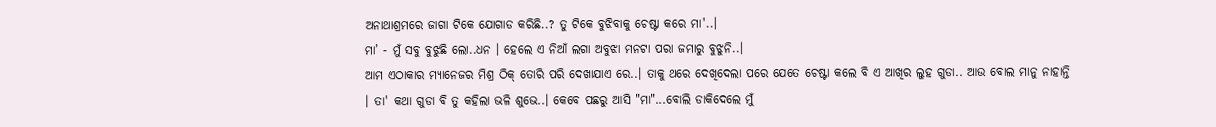ଅନାଥାଶ୍ରମରେ ଜାଗା ଟିକେ ଯୋଗାଡ କରିଛି..? ତୁ ଟିକେ ବୁଝିବାକୁ ଚେଷ୍ଟା କରେ ମା'..।
ମା’ - ମୁଁ ସବୁ ବୁଝୁଛି ଲୋ..ଧନ । ହେଲେ ଏ ନିଆଁ ଲଗା ଅବୁଝା ମନଟା ପରା ଜମାରୁ ବୁଝୁନି..।
ଆମ ଏଠାକାର ମ୍ୟାନେଜର ମିଶ୍ର ଠିକ୍ ତୋରି ପରି ଦେଖାଯାଏ ରେ..। ତାକୁ ଥରେ ଦେଖିଦେଲା ପରେ ଯେତେ ଚେଷ୍ଟା କଲେ ବି ଏ ଆଖିର ଲୁହ ଗୁଡା.. ଆଉ ବୋଲ ମାନୁ ନାହାନ୍ତି । ତା' କଥା ଗୁଡା ବି ତୁ କହିଲା ଭଳି ଶୁଭେ..। କେବେ ପଛରୁ ଆସି "ମା"...ବୋଲି ଡାକିଦେଲେ ମୁଁ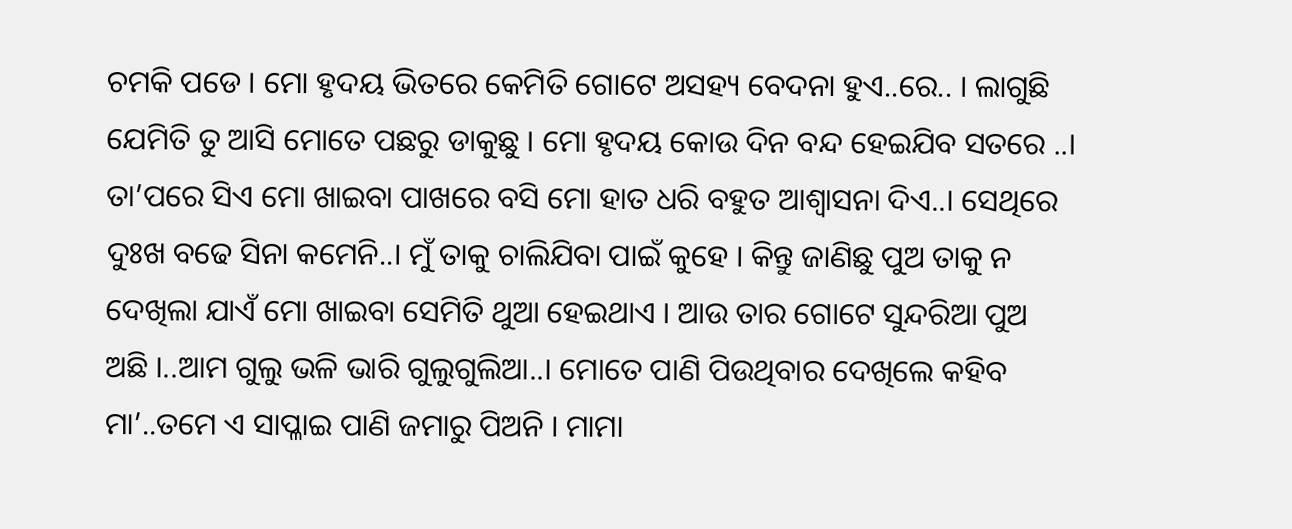ଚମକି ପଡେ । ମୋ ହୃଦୟ ଭିତରେ କେମିତି ଗୋଟେ ଅସହ୍ୟ ବେଦନା ହୁଏ..ରେ.. । ଲାଗୁଛି ଯେମିତି ତୁ ଆସି ମୋତେ ପଛରୁ ଡାକୁଛୁ । ମୋ ହୃଦୟ କୋଉ ଦିନ ବନ୍ଦ ହେଇଯିବ ସତରେ ..।
ତା’ପରେ ସିଏ ମୋ ଖାଇବା ପାଖରେ ବସି ମୋ ହାତ ଧରି ବହୁତ ଆଶ୍ବାସନା ଦିଏ..। ସେଥିରେ ଦୁଃଖ ବଢେ ସିନା କମେନି..। ମୁଁ ତାକୁ ଚାଲିଯିବା ପାଇଁ କୁହେ । କିନ୍ତୁ ଜାଣିଛୁ ପୁଅ ତାକୁ ନ ଦେଖିଲା ଯାଏଁ ମୋ ଖାଇବା ସେମିତି ଥୁଆ ହେଇଥାଏ । ଆଉ ତାର ଗୋଟେ ସୁନ୍ଦରିଆ ପୁଅ ଅଛି ।..ଆମ ଗୁଲୁ ଭଳି ଭାରି ଗୁଲୁଗୁଲିଆ..। ମୋତେ ପାଣି ପିଉଥିବାର ଦେଖିଲେ କହିବ ମା’..ତମେ ଏ ସାପ୍ଳାଇ ପାଣି ଜମାରୁ ପିଅନି । ମାମା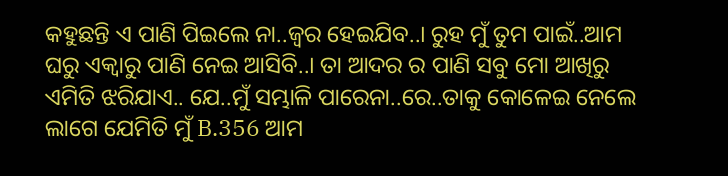କହୁଛନ୍ତି ଏ ପାଣି ପିଇଲେ ନା..ଜ୍ଵର ହେଇଯିବ..। ରୁହ ମୁଁ ତୁମ ପାଇଁ..ଆମ ଘରୁ ଏକ୍ବାରୁ ପାଣି ନେଇ ଆସିବି..। ତା ଆଦର ର ପାଣି ସବୁ ମୋ ଆଖିରୁ ଏମିତି ଝରିଯାଏ.. ଯେ..ମୁଁ ସମ୍ଭାଳି ପାରେନା..ରେ..ତାକୁ କୋଳେଇ ନେଲେ ଲାଗେ ଯେମିତି ମୁଁ B.356 ଆମ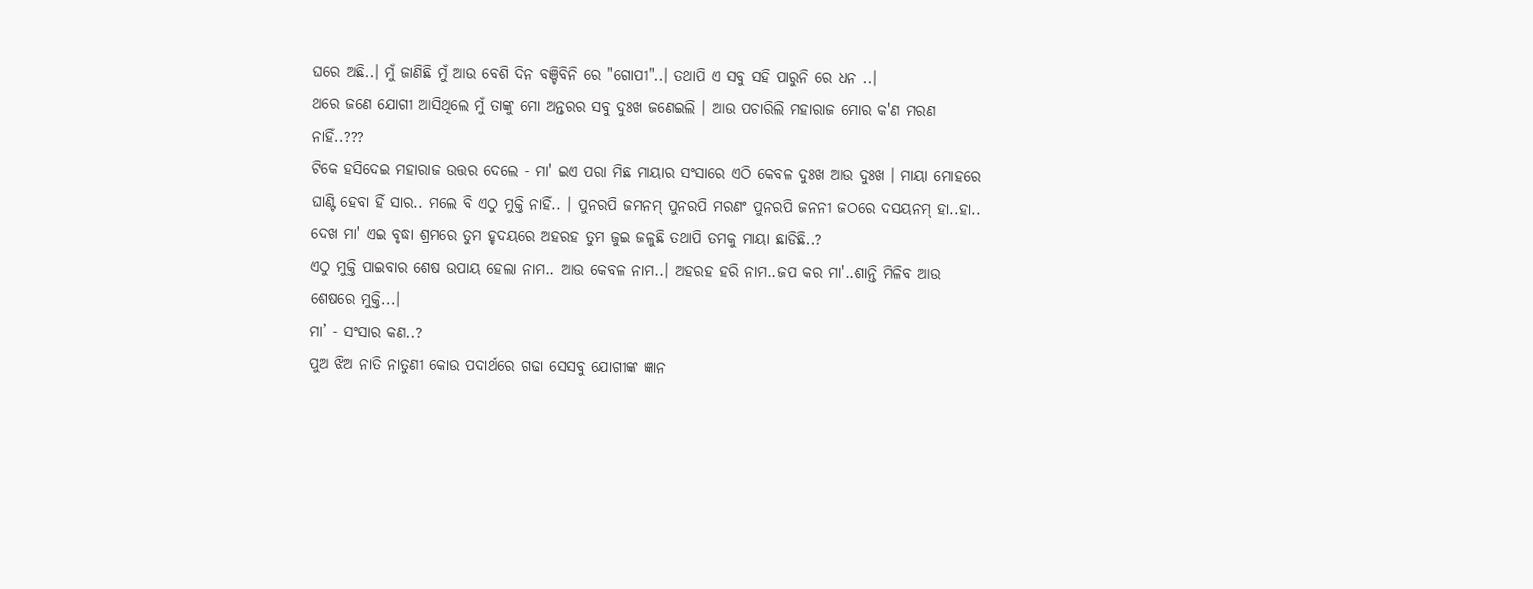ଘରେ ଅଛି..। ମୁଁ ଜାଣିଛି ମୁଁ ଆଉ ବେଶି ଦିନ ବଞ୍ଚିବିନି ରେ "ଗୋପୀ"..। ତଥାପି ଏ ସବୁ ସହି ପାରୁନି ରେ ଧନ ..।
ଥରେ ଜଣେ ଯୋଗୀ ଆସିଥିଲେ ମୁଁ ତାଙ୍କୁ ମୋ ଅନ୍ତରର ସବୁ ଦୁଃଖ ଜଣେଇଲି । ଆଉ ପଚାରିଲି ମହାରାଜ ମୋର କ'ଣ ମରଣ
ନାହିଁ..???
ଟିକେ ହସିଦେଇ ମହାରାଜ ଉତ୍ତର ଦେଲେ - ମା' ଇଏ ପରା ମିଛ ମାୟାର ସଂସାରେ ଏଠି କେବଳ ଦୁଃଖ ଆଉ ଦୁଃଖ । ମାୟା ମୋହରେ ଘାଣ୍ଟି ହେବା ହିଁ ସାର.. ମଲେ ବି ଏଠୁ ମୁକ୍ତି ନାହିଁ.. । ପୁନରପି ଜମନମ୍ ପୁନରପି ମରଣଂ ପୁନରପି ଜନନୀ ଜଠରେ ଦସୟନମ୍ ହା..ହା.. ଦେଖ ମା' ଏଇ ବୃଦ୍ଧା ଶ୍ରମରେ ତୁମ ହୃଦୟରେ ଅହରହ ତୁମ ଜୁଇ ଜଳୁଛି ତଥାପି ତମକୁ ମାୟା ଛାଡିଛି..?
ଏଠୁ ମୁକ୍ତି ପାଇବାର ଶେଷ ଉପାୟ ହେଲା ନାମ.. ଆଉ କେବଳ ନାମ..। ଅହରହ ହରି ନାମ..ଜପ କର ମା'..ଶାନ୍ତି ମିଳିବ ଆଉ ଶେଷରେ ମୁକ୍ତି...।
ମା’ - ସଂସାର କଣ..?
ପୁଅ ଝିଅ ନାତି ନାତୁଣୀ କୋଉ ପଦାର୍ଥରେ ଗଢା ସେସବୁ ଯୋଗୀଙ୍କ ଜ୍ଞାନ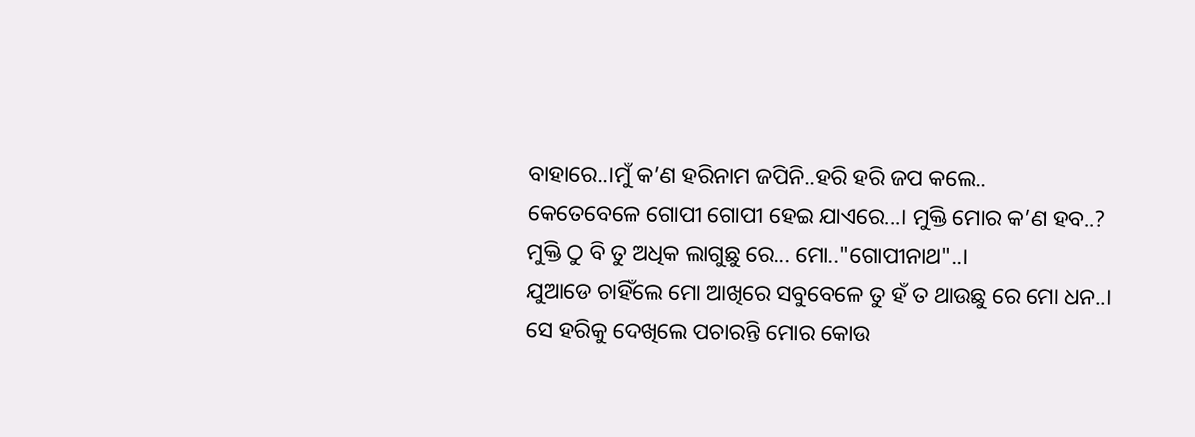ବାହାରେ..।ମୁଁ କ’ଣ ହରିନାମ ଜପିନି..ହରି ହରି ଜପ କଲେ..
କେତେବେଳେ ଗୋପୀ ଗୋପୀ ହେଇ ଯାଏରେ...। ମୁକ୍ତି ମୋର କ’ଣ ହବ..? ମୁକ୍ତି ଠୁ ବି ତୁ ଅଧିକ ଲାଗୁଛୁ ରେ... ମୋ.."ଗୋପୀନାଥ"..।
ଯୁଆଡେ ଚାହିଁଲେ ମୋ ଆଖିରେ ସବୁବେଳେ ତୁ ହଁ ତ ଥାଉଛୁ ରେ ମୋ ଧନ..।
ସେ ହରିକୁ ଦେଖିଲେ ପଚାରନ୍ତି ମୋର କୋଉ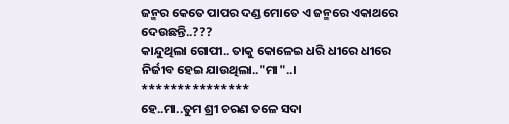ଜନ୍ମର କେତେ ପାପର ଦଣ୍ଡ ମୋତେ ଏ ଜନ୍ମରେ ଏକାଥରେ ଦେଉଛନ୍ତି..???
କାନ୍ଦୁଥିଲା ଗୋପୀ.. ତାକୁ କୋଳେଇ ଧରି ଧୀରେ ଧୀରେ ନିର୍ଜୀବ ହେଇ ଯାଉଥିଲା.."ମା"..।
***************
ହେ..ମା..ତୁମ ଶ୍ରୀ ଚରଣ ତଳେ ସଦା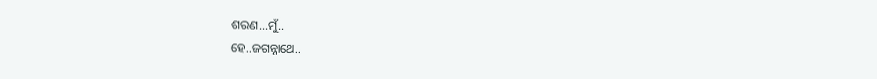ଶରଣ...ମୁଁ..
ହେ..ଜଗନ୍ନାଥେ..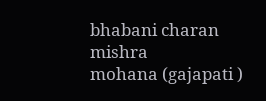bhabani charan mishra
mohana (gajapati )